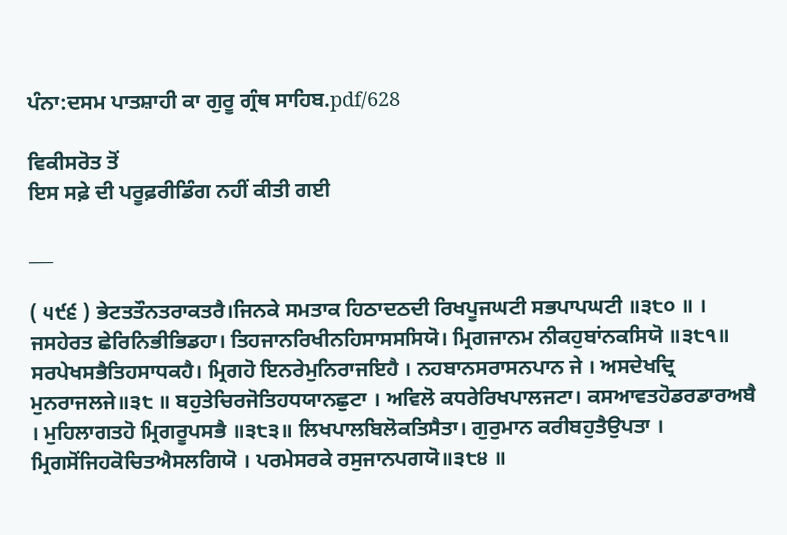ਪੰਨਾ:ਦਸਮ ਪਾਤਸ਼ਾਹੀ ਕਾ ਗੁਰੂ ਗ੍ਰੰਥ ਸਾਹਿਬ.pdf/628

ਵਿਕੀਸਰੋਤ ਤੋਂ
ਇਸ ਸਫ਼ੇ ਦੀ ਪਰੂਫ਼ਰੀਡਿੰਗ ਨਹੀਂ ਕੀਤੀ ਗਈ

___

( ੫੯੬ ) ਭੇਟਤਤੌਨਤਰਾਕਤਰੈ।ਜਿਨਕੇ ਸਮਤਾਕ ਹਿਠਾਦਠਦੀ ਰਿਖਪੂਜਘਟੀ ਸਭਪਾਪਘਟੀ ॥੩੮੦ ॥ । ਜਸਹੇਰਤ ਛੇਰਿਨਿਭੀਭਿਡਹਾ। ਤਿਹਜਾਨਰਿਖੀਨਹਿਸਾਸਸਸਿਯੋ। ਮ੍ਰਿਗਜਾਨਮ ਨੀਕਹੁਬਾਂਨਕਸਿਯੋ ॥੩੮੧॥ ਸਰਪੇਖਸਭੈਤਿਹਸਾਧਕਹੈ। ਮ੍ਰਿਗਹੋ ਇਨਰੇਮੁਨਿਰਾਜਇਹੈ । ਨਹਬਾਨਸਰਾਸਨਪਾਨ ਜੇ । ਅਸਦੇਖਦ੍ਰਿ ਮੁਨਰਾਜਲਜੇ॥੩੮ ॥ ਬਹੁਤੇਚਿਰਜੋਤਿਹਧਯਾਨਛੁਟਾ । ਅਵਿਲੋ ਕਧਰੇਰਿਖਪਾਲਜਟਾ। ਕਸਆਵਤਹੋਡਰਡਾਰਅਬੈ । ਮੁਹਿਲਾਗਤਹੋ ਮ੍ਰਿਗਰੂਪਸਭੈ ॥੩੮੩॥ ਲਿਖਪਾਲਬਿਲੋਕਤਿਸੈਤਾ। ਗੁਰੁਮਾਨ ਕਰੀਬਹੁਤੈਉਪਤਾ । ਮ੍ਰਿਗਸੋਂਜਿਹਕੋਚਿਤਐਸਲਗਿਯੋ । ਪਰਮੇਸਰਕੇ ਰਸੁਜਾਨਪਗਯੋ॥੩੮੪ ॥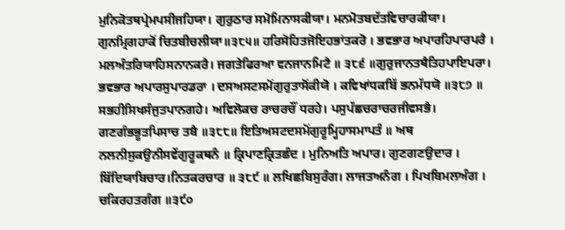ਮੁਨਿਕੋਤਥਪ੍ਰੇਮਪਸੀਜਹਿਯਾ। ਗੁਰੁਠਾਰ ਸਮੋਮਿਨਾਸਕੀਯਾ। ਮਨਮੋਤਬਦੱਤਵਿਚਾਰਕੀਯਾ। ਗੁਨਮ੍ਰਿਗਹਾਕੋਂ ਚਿਤਬੀਚਲੀਯਾ॥੩੮੫॥ ਹਰਿਸੋਹਿਤਜੋਇਹਭਾਂਤਕਰੋ । ਭਵਭਾਰ ਅਪਾਰਹਿਪਾਰਪਰੈ । ਮਲਅੰਤਰਿਯਾਹਿਸਨਾਨਕਰੈ। ਜਗਤੇਫਿਰਆ ਵਨਜਾਨਮਿਟੈ ॥ ੩੮੬ ॥ਗੁਰੁਜਾਨਤਥੈਤਿਹਪਾਇਪਰਾ। ਭਵਭਾਰ ਅਪਾਰਸੁਪਾਰਡਰਾ । ਦਸਅਸਟਸਮੋਂਗੁਰੁਤਾਸੋਂਕੀਯੋ । ਕਵਿਖਾਂਧਕਬਿੱ ਭਨਮੱਧਯੋ ॥੩੮੭ ॥ ਸਭਹੀਸਿਖਸੰਜੁਤਪਾਨਗਹੇ। ਅਵਿਲੋਕਚ ਰਾਚਰਚੌਂ ਧਰਹੇ। ਪਸੁਪੱਛਚਰਾਚਰਜੀਵਸਭੈ। ਗਣਗੰਭਭੂਤਪਿਸਾਚ ਤਬੈ ॥੩੮੮॥ ਇਤਿਅਸਟਦਸਮੋਂਗੁਰੂਮ੍ਹਿਹਾਸਮਾਪਤੰ ॥ ਅਥ ਨਲਨੀਸੁਕਉਨੀਸਵੇਂਗੁਰੂਕਥਨੰ ॥ ਕ੍ਰਿਪਾਣਕ੍ਰਿਤਛੰਦ । ਮੁਨਿਅਤਿ ਅਪਾਰ। ਗੁਣਗਣਉਦਾਰ । ਬਿੱਦਿਯਾਬਿਚਾਰ।ਨਿਤਕਰਚਾਰ ॥ ੩੮੯ ॥ ਲਖਿਛਬਿਸੁਰੰਗ। ਲਾਜਤਅਨੰਗ । ਪਿਖਬਿਮਲਅੰਗ । ਚਕਿਰਹਤਗੰਗ ॥੩੯੦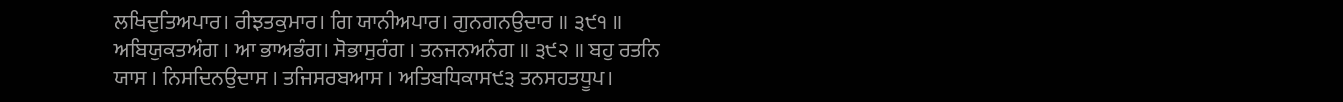ਲਖਿਦੁਤਿਅਪਾਰ। ਰੀਝਤਕੁਮਾਰ। ਗਿ ਯਾਨੀਅਪਾਰ। ਗੁਨਗਨਉਦਾਰ ॥ ੩੯੧ ॥ ਅਬਿਯੁਕਤਅੰਗ । ਆ ਭਾਅਭੰਗ। ਸੋਭਾਸੁਰੰਗ । ਤਨਜਨਅਨੰਗ ॥ ੩੯੨ ॥ ਬਹੁ ਰਤਨਿ ਯਾਸ । ਨਿਸਦਿਨਉਦਾਸ । ਤਜਿਸਰਬਆਸ । ਅਤਿਬਧਿਕਾਸ੯੩ ਤਨਸਹਤਧੂਪ।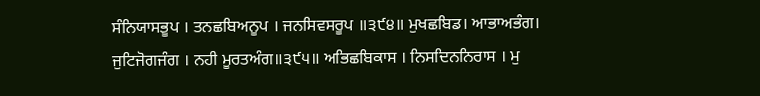ਸੰਨਿਯਾਸਭੂਪ । ਤਨਛਬਿਅਨੂਪ । ਜਨਸਿਵਸਰੂਪ ॥੩੯੪॥ ਮੁਖਛਬਿਡ। ਆਭਾਅਭੰਗ। ਜੁਟਿਜੋਗਜੰਗ । ਨਹੀ ਮੂਰਤਅੰਗ॥੩੯੫॥ ਅਭਿਛਬਿਕਾਸ । ਨਿਸਦਿਨਨਿਰਾਸ । ਮੁ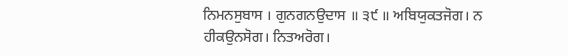ਨਿਮਨਸੁਬਾਸ । ਗੁਨਗਨਉਦਾਸ ॥ ੩੯ ॥ ਅਬਿਯੁਕਤਜੋਗ। ਨ ਹੀਕਉਨਸੋਗ। ਨਿਤਅਰੋਗ।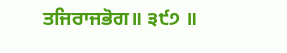ਤਜਿਰਾਜਭੋਗ॥ ੩੯੭ ॥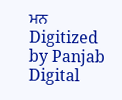ਮਨ Digitized by Panjab Digital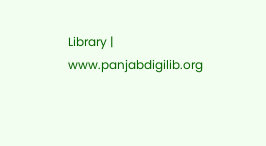Library | www.panjabdigilib.org